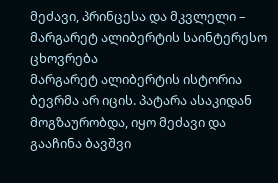მეძავი, პრინცესა და მკვლელი – მარგარეტ ალიბერტის საინტერესო ცხოვრება
მარგარეტ ალიბერტის ისტორია ბევრმა არ იცის. პატარა ასაკიდან მოგზაურობდა, იყო მეძავი და გააჩინა ბავშვი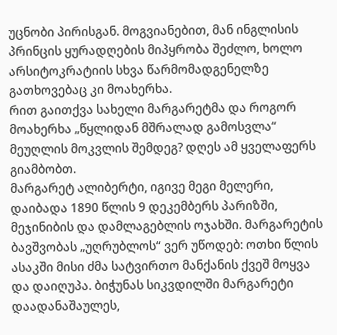უცნობი პირისგან. მოგვიანებით, მან ინგლისის პრინცის ყურადღების მიპყრობა შეძლო, ხოლო არსიტოკრატიის სხვა წარმომადგენელზე გათხოვებაც კი მოახერხა.
რით გაითქვა სახელი მარგარეტმა და როგორ მოახერხა „წყლიდან მშრალად გამოსვლა“ მეუღლის მოკვლის შემდეგ? დღეს ამ ყველაფერს გიამბობთ.
მარგარეტ ალიბერტი, იგივე მეგი მელერი, დაიბადა 1890 წლის 9 დეკემბერს პარიზში, მეჯინიბის და დამლაგებლის ოჯახში. მარგარეტის ბავშვობას „უღრუბლოს“ ვერ უწოდებ: ოთხი წლის ასაკში მისი ძმა სატვირთო მანქანის ქვეშ მოყვა და დაიღუპა. ბიჭუნას სიკვდილში მარგარეტი დაადანაშაულეს,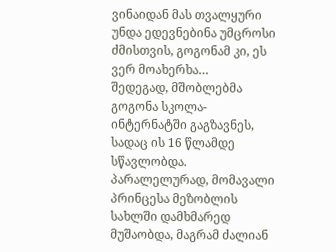ვინაიდან მას თვალყური უნდა ედევნებინა უმცროსი ძმისთვის, გოგონამ კი, ეს ვერ მოახერხა…
შედეგად, მშობლებმა გოგონა სკოლა-ინტერნატში გაგზავნეს, სადაც ის 16 წლამდე სწავლობდა. პარალელურად, მომავალი პრინცესა მეზობლის სახლში დამხმარედ მუშაობდა, მაგრამ ძალიან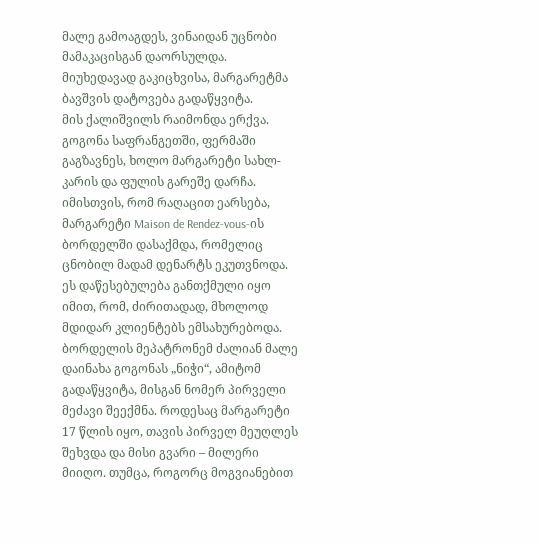მალე გამოაგდეს, ვინაიდან უცნობი მამაკაცისგან დაორსულდა. მიუხედავად გაკიცხვისა, მარგარეტმა ბავშვის დატოვება გადაწყვიტა.
მის ქალიშვილს რაიმონდა ერქვა. გოგონა საფრანგეთში, ფერმაში გაგზავნეს, ხოლო მარგარეტი სახლ-კარის და ფულის გარეშე დარჩა. იმისთვის, რომ რაღაცით ეარსება, მარგარეტი Maison de Rendez-vous-ის ბორდელში დასაქმდა, რომელიც ცნობილ მადამ დენარტს ეკუთვნოდა. ეს დაწესებულება განთქმული იყო იმით, რომ, ძირითადად, მხოლოდ მდიდარ კლიენტებს ემსახურებოდა.
ბორდელის მეპატრონემ ძალიან მალე დაინახა გოგონას „ნიჭი“, ამიტომ გადაწყვიტა, მისგან ნომერ პირველი მეძავი შეექმნა. როდესაც მარგარეტი 17 წლის იყო, თავის პირველ მეუღლეს შეხვდა და მისი გვარი – მილერი მიიღო. თუმცა, როგორც მოგვიანებით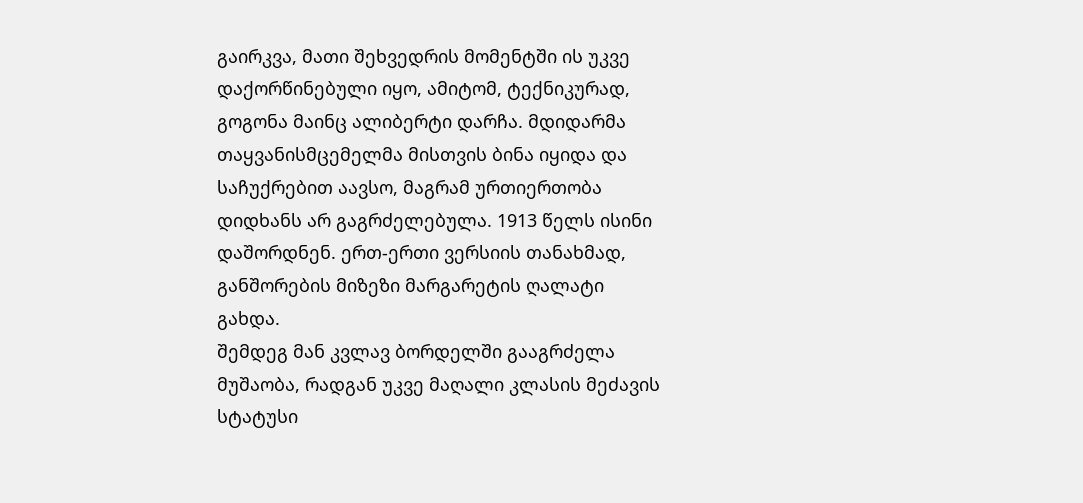გაირკვა, მათი შეხვედრის მომენტში ის უკვე დაქორწინებული იყო, ამიტომ, ტექნიკურად, გოგონა მაინც ალიბერტი დარჩა. მდიდარმა თაყვანისმცემელმა მისთვის ბინა იყიდა და საჩუქრებით აავსო, მაგრამ ურთიერთობა დიდხანს არ გაგრძელებულა. 1913 წელს ისინი დაშორდნენ. ერთ-ერთი ვერსიის თანახმად, განშორების მიზეზი მარგარეტის ღალატი გახდა.
შემდეგ მან კვლავ ბორდელში გააგრძელა მუშაობა, რადგან უკვე მაღალი კლასის მეძავის სტატუსი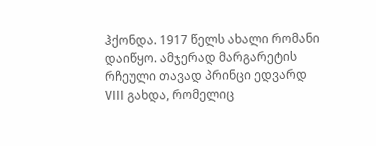ჰქონდა. 1917 წელს ახალი რომანი დაიწყო. ამჯერად მარგარეტის რჩეული თავად პრინცი ედვარდ VIII გახდა, რომელიც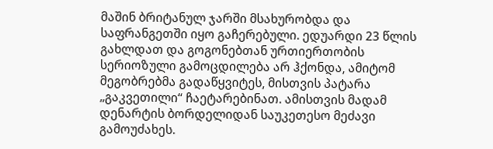მაშინ ბრიტანულ ჯარში მსახურობდა და საფრანგეთში იყო გაჩერებული. ედუარდი 23 წლის გახლდათ და გოგონებთან ურთიერთობის სერიოზული გამოცდილება არ ჰქონდა, ამიტომ მეგობრებმა გადაწყვიტეს, მისთვის პატარა „გაკვეთილი“ ჩაეტარებინათ. ამისთვის მადამ დენარტის ბორდელიდან საუკეთესო მეძავი გამოუძახეს.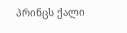პრინცს ქალი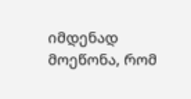იმდენად მოეწონა, რომ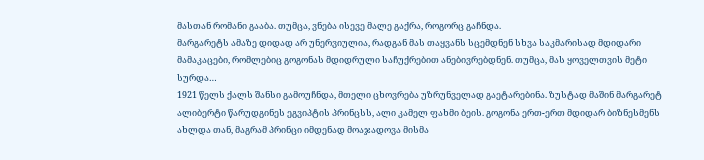მასთან რომანი გააბა. თუმცა, ვნება ისევე მალე გაქრა, როგორც გაჩნდა.
მარგარეტს ამაზე დიდად არ უნერვიულია, რადგან მას თაყვანს სცემდნენ სხვა საკმარისად მდიდარი მამაკაცები, რომლებიც გოგონას მდიდრული საჩუქრებით ანებივრებდნენ. თუმცა, მას ყოველთვის მეტი სურდა…
1921 წელს ქალს შანსი გამოუჩნდა, მთელი ცხოვრება უზრუნველად გაეტარებინა. ზუსტად მაშინ მარგარეტ ალიბერტი წარუდგინეს ეგვიპტის პრინცსს, ალი კამელ ფახმი ბეის. გოგონა ერთ-ერთ მდიდარ ბიზნესმენს ახლდა თან, მაგრამ პრინცი იმდენად მოაჯადოვა მისმა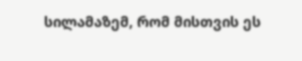სილამაზემ, რომ მისთვის ეს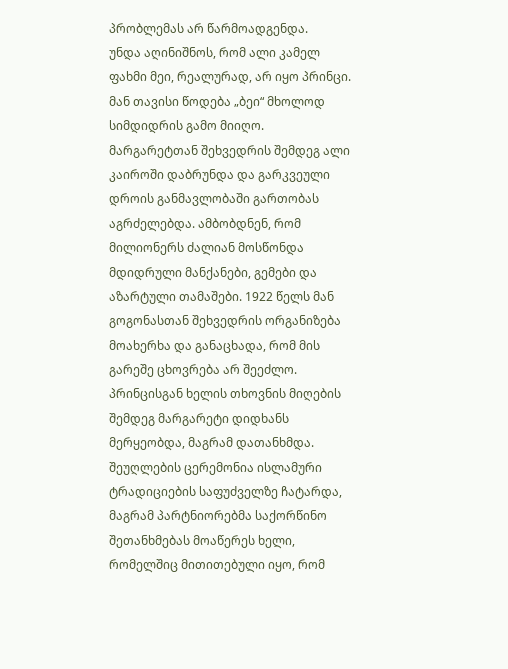პრობლემას არ წარმოადგენდა.
უნდა აღინიშნოს, რომ ალი კამელ ფახმი მეი, რეალურად, არ იყო პრინცი. მან თავისი წოდება „ბეი“ მხოლოდ სიმდიდრის გამო მიიღო. მარგარეტთან შეხვედრის შემდეგ ალი კაიროში დაბრუნდა და გარკვეული დროის განმავლობაში გართობას აგრძელებდა. ამბობდნენ, რომ მილიონერს ძალიან მოსწონდა მდიდრული მანქანები, გემები და აზარტული თამაშები. 1922 წელს მან გოგონასთან შეხვედრის ორგანიზება მოახერხა და განაცხადა, რომ მის გარეშე ცხოვრება არ შეეძლო.
პრინცისგან ხელის თხოვნის მიღების შემდეგ მარგარეტი დიდხანს მერყეობდა, მაგრამ დათანხმდა. შეუღლების ცერემონია ისლამური ტრადიციების საფუძველზე ჩატარდა, მაგრამ პარტნიორებმა საქორწინო შეთანხმებას მოაწერეს ხელი, რომელშიც მითითებული იყო, რომ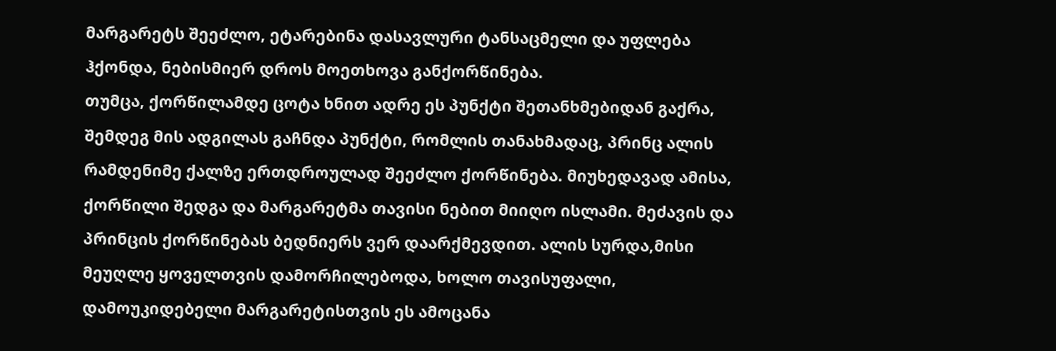მარგარეტს შეეძლო, ეტარებინა დასავლური ტანსაცმელი და უფლება ჰქონდა, ნებისმიერ დროს მოეთხოვა განქორწინება.
თუმცა, ქორწილამდე ცოტა ხნით ადრე ეს პუნქტი შეთანხმებიდან გაქრა, შემდეგ მის ადგილას გაჩნდა პუნქტი, რომლის თანახმადაც, პრინც ალის რამდენიმე ქალზე ერთდროულად შეეძლო ქორწინება. მიუხედავად ამისა, ქორწილი შედგა და მარგარეტმა თავისი ნებით მიიღო ისლამი. მეძავის და პრინცის ქორწინებას ბედნიერს ვერ დაარქმევდით. ალის სურდა,მისი მეუღლე ყოველთვის დამორჩილებოდა, ხოლო თავისუფალი, დამოუკიდებელი მარგარეტისთვის ეს ამოცანა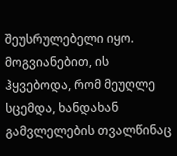შეუსრულებელი იყო. მოგვიანებით, ის ჰყვებოდა, რომ მეუღლე სცემდა, ხანდახან გამვლელების თვალწინაც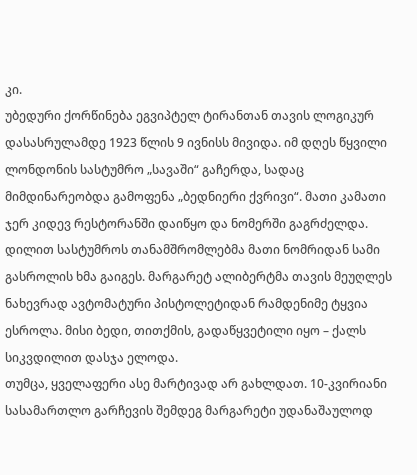კი.
უბედური ქორწინება ეგვიპტელ ტირანთან თავის ლოგიკურ დასასრულამდე 1923 წლის 9 ივნისს მივიდა. იმ დღეს წყვილი ლონდონის სასტუმრო „სავაში“ გაჩერდა, სადაც მიმდინარეობდა გამოფენა „ბედნიერი ქვრივი“. მათი კამათი ჯერ კიდევ რესტორანში დაიწყო და ნომერში გაგრძელდა. დილით სასტუმროს თანამშრომლებმა მათი ნომრიდან სამი გასროლის ხმა გაიგეს. მარგარეტ ალიბერტმა თავის მეუღლეს ნახევრად ავტომატური პისტოლეტიდან რამდენიმე ტყვია ესროლა. მისი ბედი, თითქმის, გადაწყვეტილი იყო – ქალს სიკვდილით დასჯა ელოდა.
თუმცა, ყველაფერი ასე მარტივად არ გახლდათ. 10-კვირიანი სასამართლო გარჩევის შემდეგ მარგარეტი უდანაშაულოდ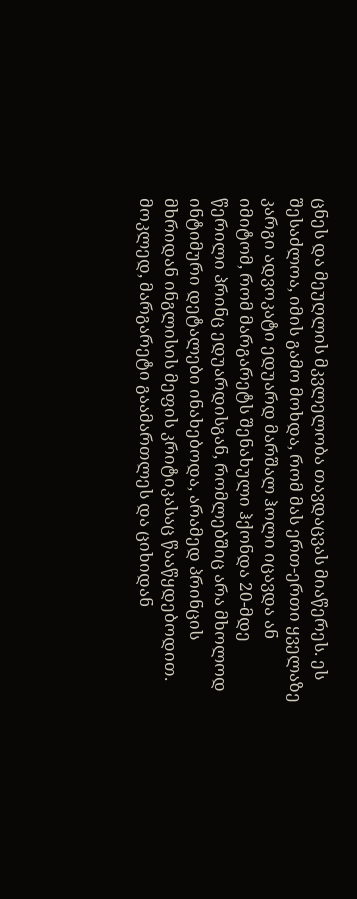ცნეს და მეუღლის მკვლელობა თავდაცვას მიაწერეს. ეს შესაძლოა, იმის გამო მოხდა, რომ მას ერთ-ერთი ყველაზე კარგი ადვოკატი ედუარდ მარშალ ჰოლი იცავდა ან იმიტომ, რომ მარგარეტს შენახული ჰქონდა 20-მდე წერილი პრინც ედუარდისგან, რომლებშიც არა მხოლოდ ინტიმური დეტალები ინახებოდა, არამედ პრინცის მხრიდან ინგლისის მეფის კრიტიკასაც წააწყდებოდით.
მოკლედ, მარგარეტი გაამართლეს და ციხიდან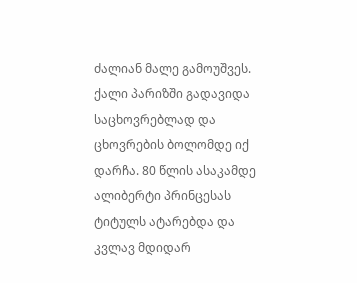ძალიან მალე გამოუშვეს. ქალი პარიზში გადავიდა საცხოვრებლად და ცხოვრების ბოლომდე იქ დარჩა. 80 წლის ასაკამდე ალიბერტი პრინცესას ტიტულს ატარებდა და კვლავ მდიდარ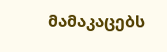მამაკაცებს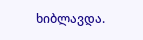ხიბლავდა.